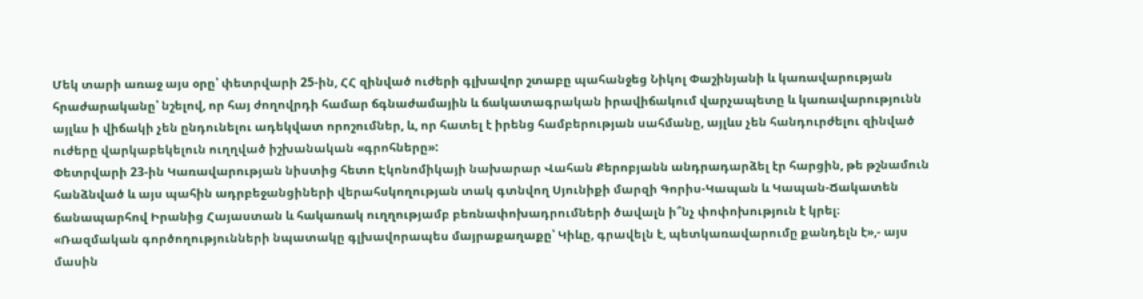Մեկ տարի առաջ այս օրը՝ փետրվարի 25-ին, ՀՀ զինված ուժերի գլխավոր շտաբը պահանջեց Նիկոլ Փաշինյանի և կառավարության հրաժարականը՝ նշելով, որ հայ ժողովրդի համար ճգնաժամային և ճակատագրական իրավիճակում վարչապետը և կառավարությունն այլևս ի վիճակի չեն ընդունելու ադեկվատ որոշումներ, և, որ հատել է իրենց համբերության սահմանը, այլևս չեն հանդուրժելու զինված ուժերը վարկաբեկելուն ուղղված իշխանական «գրոհները»:
Փետրվարի 23-ին Կառավարության նիստից հետո Էկոնոմիկայի նախարար Վահան Քերոբյանն անդրադարձել էր հարցին, թե թշնամուն հանձնված և այս պահին ադրբեջանցիների վերահսկողության տակ գտնվող Սյունիքի մարզի Գորիս-Կապան և Կապան-Ճակատեն ճանապարհով Իրանից Հայաստան և հակառակ ուղղությամբ բեռնափոխադրումների ծավալն ի՞նչ փոփոխություն է կրել։
«Ռազմական գործողությունների նպատակը գլխավորապես մայրաքաղաքը՝ Կիևը, գրավելն է, պետկառավարումը քանդելն է»,- այս մասին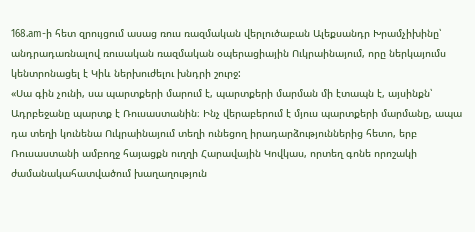168.am-ի հետ զրույցում ասաց ռուս ռազմական վերլուծաբան Ալեքսանդր Խրամչիխինը՝ անդրադառնալով ռուսական ռազմական օպերացիային Ուկրաինայում, որը ներկայումս կենտրոնացել է Կիև ներխուժելու խնդրի շուրջ:
«Սա գին չունի, սա պարտքերի մարում է, պարտքերի մարման մի էտապն է, այսինքն՝ Ադրբեջանը պարտք է Ռուսաստանին։ Ինչ վերաբերում է մյուս պարտքերի մարմանը, ապա դա տեղի կունենա Ուկրաինայում տեղի ունեցող իրադարձություններից հետո, երբ Ռուսաստանի ամբողջ հայացքն ուղղի Հարավային Կովկաս, որտեղ գոնե որոշակի ժամանակահատվածում խաղաղություն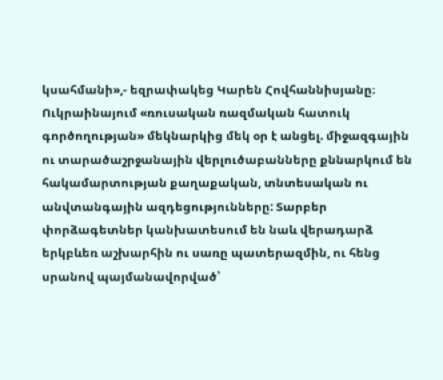կսահմանի»,- եզրափակեց Կարեն Հովհաննիսյանը։
Ուկրաինայում «ռուսական ռազմական հատուկ գործողության» մեկնարկից մեկ օր է անցել. միջազգային ու տարածաշրջանային վերլուծաբանները քննարկում են հակամարտության քաղաքական, տնտեսական ու անվտանգային ազդեցությունները: Տարբեր փորձագետներ կանխատեսում են նաև վերադարձ երկբևեռ աշխարհին ու սառը պատերազմին, ու հենց սրանով պայմանավորված՝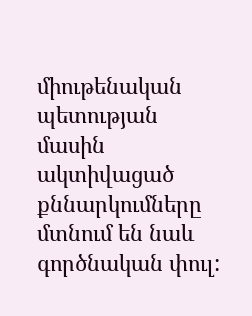միութենական պետության մասին ակտիվացած քննարկումները մտնում են նաև գործնական փուլ: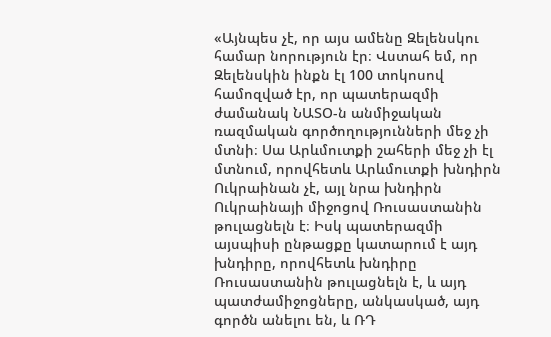«Այնպես չէ, որ այս ամենը Զելենսկու համար նորություն էր։ Վստահ եմ, որ Զելենսկին ինքն էլ 100 տոկոսով համոզված էր, որ պատերազմի ժամանակ ՆԱՏՕ-ն անմիջական ռազմական գործողությունների մեջ չի մտնի։ Սա Արևմուտքի շահերի մեջ չի էլ մտնում, որովհետև Արևմուտքի խնդիրն Ուկրաինան չէ, այլ նրա խնդիրն Ուկրաինայի միջոցով Ռուսաստանին թուլացնելն է։ Իսկ պատերազմի այսպիսի ընթացքը կատարում է այդ խնդիրը, որովհետև խնդիրը Ռուսաստանին թուլացնելն է, և այդ պատժամիջոցները, անկասկած, այդ գործն անելու են, և ՌԴ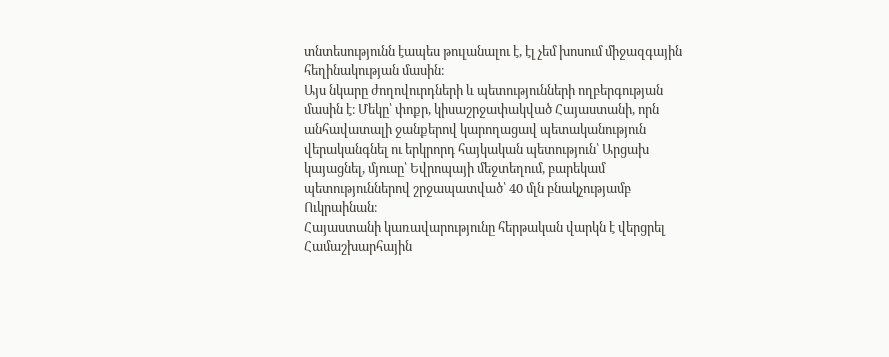տնտեսությունն էապես թուլանալու է, էլ չեմ խոսում միջազգային հեղինակության մասին։
Այս նկարը ժողովուրդների և պետությունների ողբերգության մասին է։ Մեկը՝ փոքր, կիսաշրջափակված Հայաստանի, որն անհավատալի ջանքերով կարողացավ պետականություն վերականգնել ու երկրորդ հայկական պետություն՝ Արցախ կայացնել, մյուսը՝ Եվրոպայի մեջտեղում, բարեկամ պետություններով շրջապատված՝ 40 մլն բնակչությամբ Ուկրաինան։
Հայաստանի կառավարությունը հերթական վարկն է վերցրել Համաշխարհային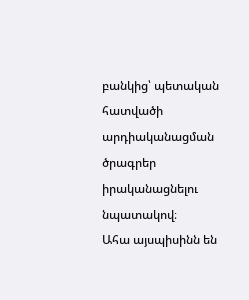բանկից՝ պետական հատվածի արդիականացման ծրագրեր իրականացնելու նպատակով։
Ահա այսպիսինն են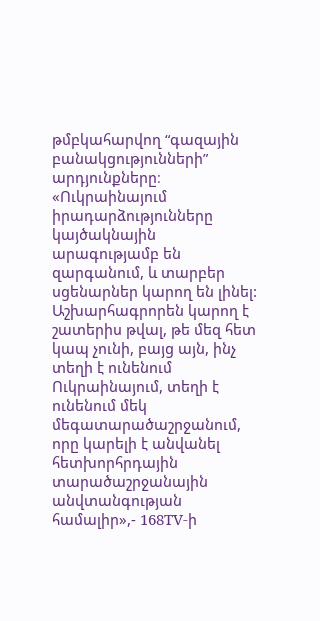թմբկահարվող “գազային բանակցությունների” արդյունքները։
«Ուկրաինայում իրադարձությունները կայծակնային արագությամբ են զարգանում, և տարբեր սցենարներ կարող են լինել: Աշխարհագրորեն կարող է շատերիս թվալ, թե մեզ հետ կապ չունի, բայց այն, ինչ տեղի է ունենում Ուկրաինայում, տեղի է ունենում մեկ մեգատարածաշրջանում, որը կարելի է անվանել հետխորհրդային տարածաշրջանային անվտանգության համալիր»,- 168TV-ի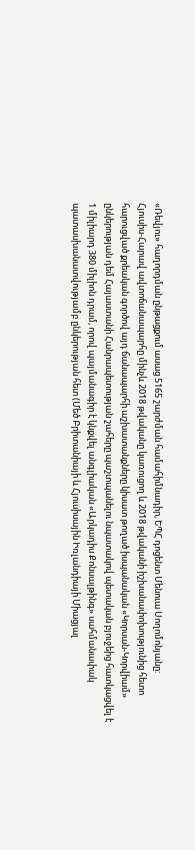«Ռեվյու» հաղորդման ընթացքում ասաց 5165 շարժման համահիմնադիր, ԵՊՀ դոցենտ Մենուա Սողոմոնյանը:
Հյուսիս-Հարավ ավտոճանապարհը մինչև 2018 թվականը կառուցող և 2018 թվականի իշխանափոխությունից հետո հարուցված քրեական գործով այդ ճանապարհի աշխատանքները կիսատ թողած իսպանական «Կորսան-Կորվիամ» ընկերության դեմ Հայաստանի Հանրապետության շահերը պաշտպանելու նպատակով պետական բյուջեից հատկացվել է 1 միլիարդ 380 միլիոն դրամ, որով պայմանագիր է կնքվել անգլիական «Արկադիս Քոնսալթինգ» սահմանափակ պատասխանատվությամբ ընկերության հետ (Մեծ Բրիտանիայի և Հյուսիսային Իռլանդիայի Միացյալ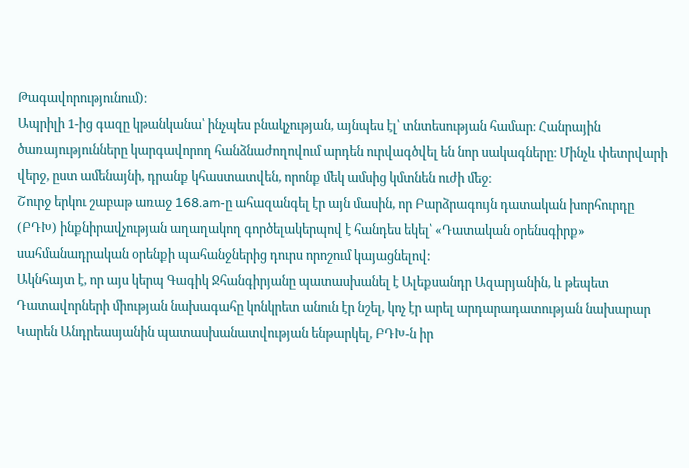Թագավորությունում)։
Ապրիլի 1-ից գազը կթանկանա՝ ինչպես բնակչության, այնպես էլ՝ տնտեսության համար։ Հանրային ծառայությունները կարգավորող հանձնաժողովում արդեն ուրվագծվել են նոր սակագները։ Մինչև փետրվարի վերջ, ըստ ամենայնի, դրանք կհաստատվեն, որոնք մեկ ամսից կմտնեն ուժի մեջ։
Շուրջ երկու շաբաթ առաջ 168.am-ը ահազանգել էր այն մասին, որ Բարձրագույն դատական խորհուրդը (ԲԴԽ) ինքնիրավչության աղաղակող գործելակերպով է հանդես եկել՝ «Դատական օրենսգիրք» սահմանադրական օրենքի պահանջներից դուրս որոշում կայացնելով:
Ակնհայտ է, որ այս կերպ Գագիկ Ջհանգիրյանը պատասխանել է Ալեքսանդր Ազարյանին, և թեպետ Դատավորների միության նախագահը կոնկրետ անուն էր նշել, կոչ էր արել արդարադատության նախարար Կարեն Անդրեասյանին պատասխանատվության ենթարկել, ԲԴԽ-ն իր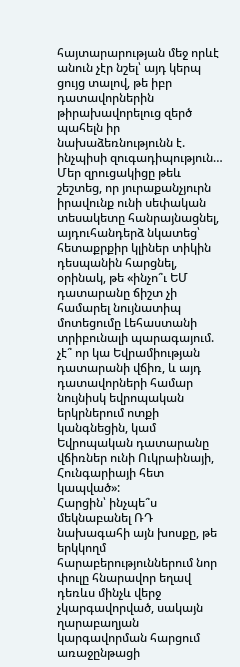հայտարարության մեջ որևէ անուն չէր նշել՝ այդ կերպ ցույց տալով, թե իբր դատավորներին թիրախավորելուց զերծ պահելն իր նախաձեռնությունն է. ինչպիսի զուգադիպություն…
Մեր զրուցակիցը թեև շեշտեց, որ յուրաքանչյուրն իրավունք ունի սեփական տեսակետը հանրայնացնել, այդուհանդերձ նկատեց՝ հետաքրքիր կլիներ տիկին դեսպանին հարցնել, օրինակ, թե «ինչո՞ւ ԵՄ դատարանը ճիշտ չի համարել նույնատիպ մոտեցումը Լեհաստանի տրիբունալի պարագայում. չէ՞ որ կա Եվրամիության դատարանի վճիռ, և այդ դատավորների համար նույնիսկ եվրոպական երկրներում ոտքի կանգնեցին, կամ Եվրոպական դատարանը վճիռներ ունի Ուկրաինայի, Հունգարիայի հետ կապված»:
Հարցին՝ ինչպե՞ս մեկնաբանել ՌԴ նախագահի այն խոսքը, թե երկկողմ հարաբերություններում նոր փուլը հնարավոր եղավ դեռևս մինչև վերջ չկարգավորված, սակայն ղարաբաղյան կարգավորման հարցում առաջընթացի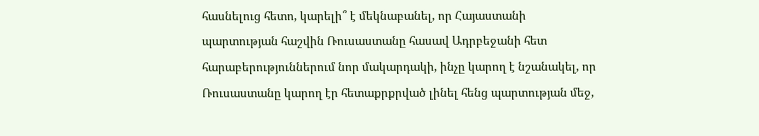հասնելուց հետո, կարելի՞ է մեկնաբանել, որ Հայաստանի պարտության հաշվին Ռուսաստանը հասավ Ադրբեջանի հետ հարաբերություններում նոր մակարդակի, ինչը կարող է նշանակել, որ Ռուսաստանը կարող էր հետաքրքրված լինել հենց պարտության մեջ,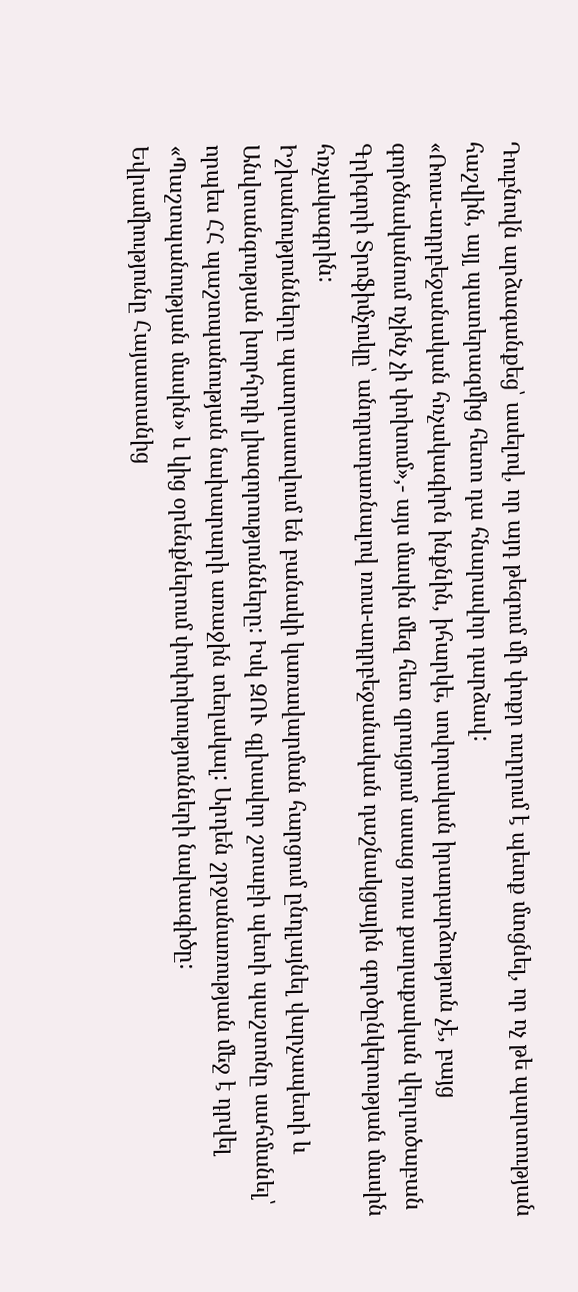Դուբնովն արձագանքեց՝ ասելով, որ այդ թեզում մի փոքր ուղղում է պետք մտցնել, որ ոչ թե պարտության հաշվին, այլ պատերազմից հետո դա հնարավոր դարձավ:
«Ռուս-ադրբեջանական հռչակագիրն ինքնին, իհարկե, սովորական իրադարձություն չէ, բայց գործնականում ոչինչ չի փոխում»,- այս մասին մեզ հետ զրույցում ասաց ռուս քաղաքական վերլուծաբան Գրիգորի Տրոֆիմչուկը՝ անդրադառնալով ռուս-ադրբեջանական դաշնակցային գործընկերության մասին հռչակագրին:
Իշխանությունները պատրաստվում են բանակի կառավարման հարցում ընդլայնել վարչապետի և Անվտանգության խորհրդի լիազորությունները: Իսկ ԶՈՒ գլխավոր շտաբի պետի պաշտոնը սահմանել՝ որպես ՀՀ պաշտպանության նախարարի առաջին տեղակալ: Արդեն շրջանառության մեջ է դրվել «Պաշտպանության մասին» և կից օրենքներում փոփոխությունների նախագիծը:
Եվրամիությունը Հայաստանից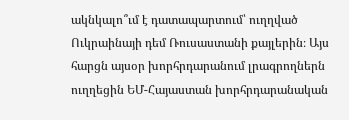ակնկալո՞ւմ է դատապարտում՝ ուղղված Ուկրաինայի դեմ Ռուսաստանի քայլերին։ Այս հարցն այսօր խորհրդարանում լրագրողներն ուղղեցին ԵՄ-Հայաստան խորհրդարանական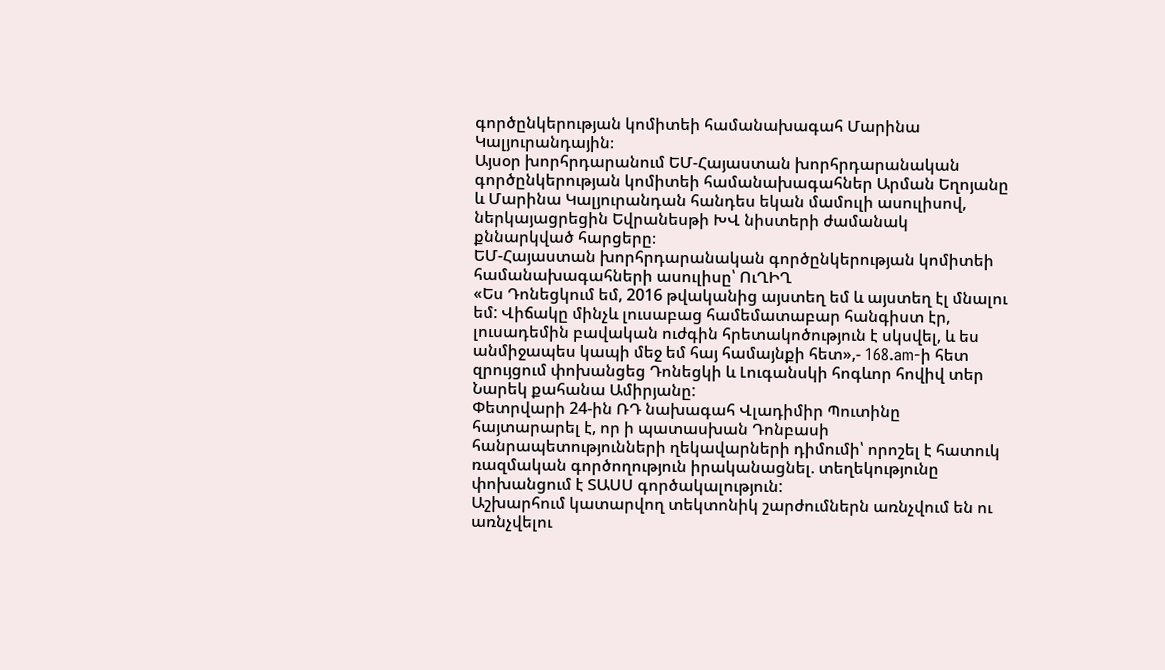գործընկերության կոմիտեի համանախագահ Մարինա Կալյուրանդային։
Այսօր խորհրդարանում ԵՄ-Հայաստան խորհրդարանական գործընկերության կոմիտեի համանախագահներ Արման Եղոյանը և Մարինա Կալյուրանդան հանդես եկան մամուլի ասուլիսով, ներկայացրեցին Եվրանեսթի ԽՎ նիստերի ժամանակ քննարկված հարցերը։
ԵՄ-Հայաստան խորհրդարանական գործընկերության կոմիտեի համանախագահների ասուլիսը՝ ՈւՂԻՂ
«Ես Դոնեցկում եմ, 2016 թվականից այստեղ եմ և այստեղ էլ մնալու եմ: Վիճակը մինչև լուսաբաց համեմատաբար հանգիստ էր, լուսադեմին բավական ուժգին հրետակոծություն է սկսվել, և ես անմիջապես կապի մեջ եմ հայ համայնքի հետ»,- 168.am-ի հետ զրույցում փոխանցեց Դոնեցկի և Լուգանսկի հոգևոր հովիվ տեր Նարեկ քահանա Ամիրյանը:
Փետրվարի 24-ին ՌԴ նախագահ Վլադիմիր Պուտինը հայտարարել է, որ ի պատասխան Դոնբասի հանրապետությունների ղեկավարների դիմումի՝ որոշել է հատուկ ռազմական գործողություն իրականացնել. տեղեկությունը փոխանցում է ՏԱՍՍ գործակալություն:
Աշխարհում կատարվող տեկտոնիկ շարժումներն առնչվում են ու առնչվելու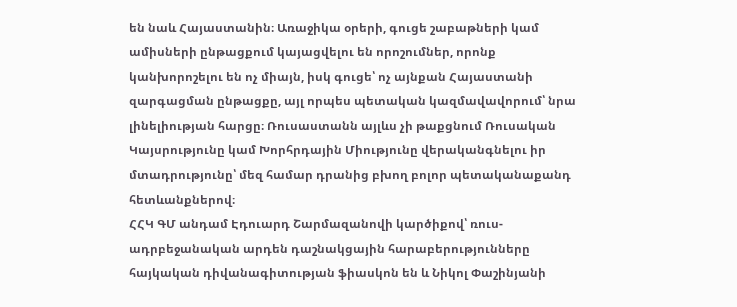են նաև Հայաստանին։ Առաջիկա օրերի, գուցե շաբաթների կամ ամիսների ընթացքում կայացվելու են որոշումներ, որոնք կանխորոշելու են ոչ միայն, իսկ գուցե՝ ոչ այնքան Հայաստանի զարգացման ընթացքը, այլ որպես պետական կազմավավորում՝ նրա լինելիության հարցը։ Ռուսաստանն այլևս չի թաքցնում Ռուսական Կայսրությունը կամ Խորհրդային Միությունը վերականգնելու իր մտադրությունը՝ մեզ համար դրանից բխող բոլոր պետականաքանդ հետևանքներով։
ՀՀԿ ԳՄ անդամ Էդուարդ Շարմազանովի կարծիքով՝ ռուս-ադրբեջանական արդեն դաշնակցային հարաբերությունները հայկական դիվանագիտության ֆիասկոն են և Նիկոլ Փաշինյանի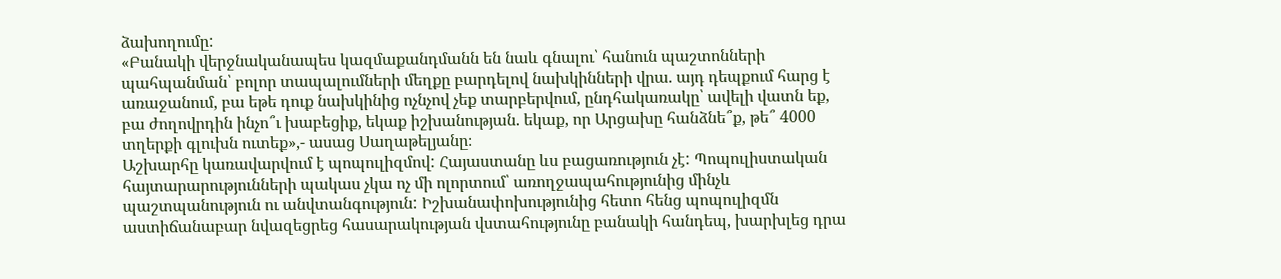ձախողումը:
«Բանակի վերջնականապես կազմաքանդմանն են նաև գնալու՝ հանուն պաշտոնների պահպանման՝ բոլոր տապալումների մեղքը բարդելով նախկինների վրա. այդ դեպքում հարց է առաջանում, բա եթե դուք նախկինից ոչնչով չեք տարբերվում, ընդհակառակը՝ ավելի վատն եք, բա ժողովրդին ինչո՞ւ խաբեցիք, եկաք իշխանության. եկաք, որ Արցախը հանձնե՞ք, թե՞ 4000 տղերքի գլուխն ուտեք»,- ասաց Սաղաթելյանը։
Աշխարհը կառավարվում է պոպուլիզմով: Հայաստանը ևս բացառություն չէ: Պոպուլիստական հայտարարությունների պակաս չկա ոչ մի ոլորտում՝ առողջապահությունից մինչև պաշտպանություն ու անվտանգություն: Իշխանափոխությունից հետո հենց պոպուլիզմն աստիճանաբար նվազեցրեց հասարակության վստահությունը բանակի հանդեպ, խարխլեց դրա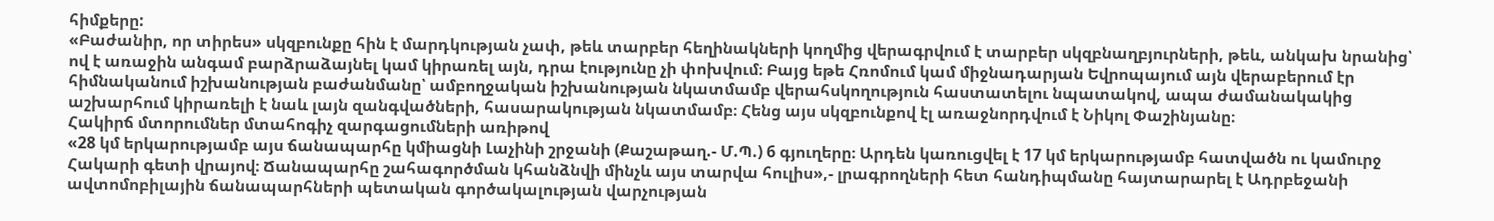հիմքերը:
«Բաժանիր, որ տիրես» սկզբունքը հին է մարդկության չափ, թեև տարբեր հեղինակների կողմից վերագրվում է տարբեր սկզբնաղբյուրների, թեև, անկախ նրանից՝ ով է առաջին անգամ բարձրաձայնել կամ կիրառել այն, դրա էությունը չի փոխվում։ Բայց եթե Հռոմում կամ միջնադարյան Եվրոպայում այն վերաբերում էր հիմնականում իշխանության բաժանմանը՝ ամբողջական իշխանության նկատմամբ վերահսկողություն հաստատելու նպատակով, ապա ժամանակակից աշխարհում կիրառելի է նաև լայն զանգվածների, հասարակության նկատմամբ։ Հենց այս սկզբունքով էլ առաջնորդվում է Նիկոլ Փաշինյանը։
Հակիրճ մտորումներ մտահոգիչ զարգացումների առիթով
«28 կմ երկարությամբ այս ճանապարհը կմիացնի Լաչինի շրջանի (Քաշաթաղ.- Մ.Պ.) 6 գյուղերը։ Արդեն կառուցվել է 17 կմ երկարությամբ հատվածն ու կամուրջ Հակարի գետի վրայով։ Ճանապարհը շահագործման կհանձնվի մինչև այս տարվա հուլիս»,- լրագրողների հետ հանդիպմանը հայտարարել է Ադրբեջանի ավտոմոբիլային ճանապարհների պետական գործակալության վարչության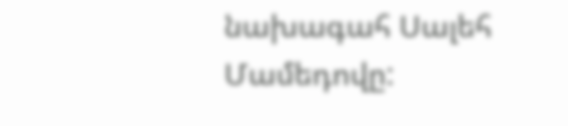նախագահ Սալեհ Մամեդովը: